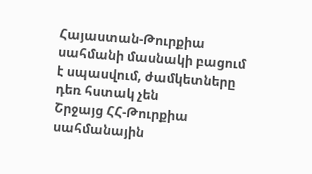Հայաստան-Թուրքիա սահմանի մասնակի բացում է սպասվում, ժամկետները դեռ հստակ չեն
Շրջայց ՀՀ-Թուրքիա սահմանային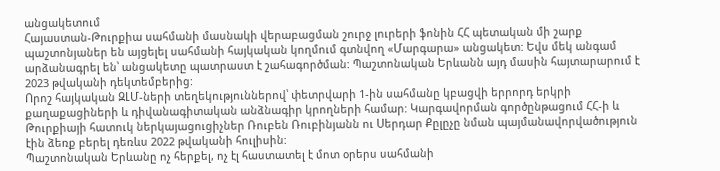անցակետում
Հայաստան-Թուրքիա սահմանի մասնակի վերաբացման շուրջ լուրերի ֆոնին ՀՀ պետական մի շարք պաշտոնյաներ են այցելել սահմանի հայկական կողմում գտնվող «Մարգարա» անցակետ: Եվս մեկ անգամ արձանագրել են՝ անցակետը պատրաստ է շահագործման: Պաշտոնական Երևանն այդ մասին հայտարարում է 2023 թվականի դեկտեմբերից:
Որոշ հայկական ԶԼՄ-ների տեղեկություններով՝ փետրվարի 1-ին սահմանը կբացվի երրորդ երկրի քաղաքացիների և դիվանագիտական անձնագիր կրողների համար: Կարգավորման գործընթացում ՀՀ-ի և Թուրքիայի հատուկ ներկայացուցիչներ Ռուբեն Ռուբինյանն ու Սերդար Քըլըչը նման պայմանավորվածություն էին ձեռք բերել դեռևս 2022 թվականի հուլիսին:
Պաշտոնական Երևանը ոչ հերքել, ոչ էլ հաստատել է մոտ օրերս սահմանի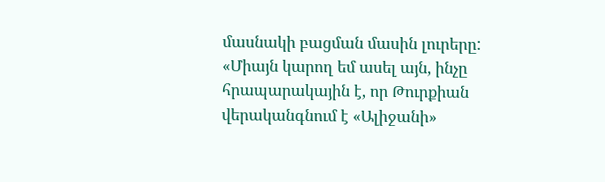մասնակի բացման մասին լուրերը:
«Միայն կարող եմ ասել այն, ինչը հրապարակային է, որ Թուրքիան վերականգնում է «Ալիջանի»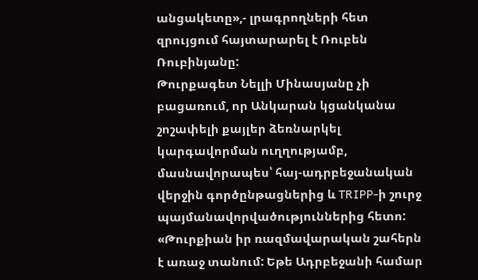անցակետը»,- լրագրողների հետ զրույցում հայտարարել է Ռուբեն Ռուբինյանը:
Թուրքագետ Նելլի Մինասյանը չի բացառում, որ Անկարան կցանկանա շոշափելի քայլեր ձեռնարկել կարգավորման ուղղությամբ, մասնավորապես՝ հայ-ադրբեջանական վերջին գործընթացներից և TRIPP-ի շուրջ պայմանավորվածություններից հետո:
«Թուրքիան իր ռազմավարական շահերն է առաջ տանում: Եթե Ադրբեջանի համար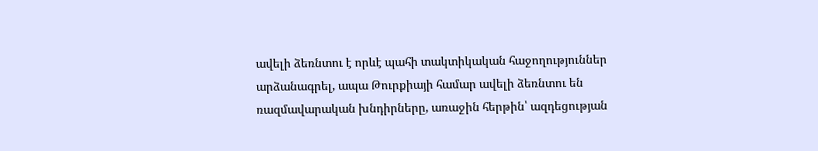ավելի ձեռնտու է որևէ պահի տակտիկական հաջողություններ արձանագրել, ապա Թուրքիայի համար ավելի ձեռնտու են ռազմավարական խնդիրները, առաջին հերթին՝ ազդեցության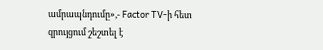ամրապնդումը»,- Factor TV-ի հետ զրույցում շեշտել է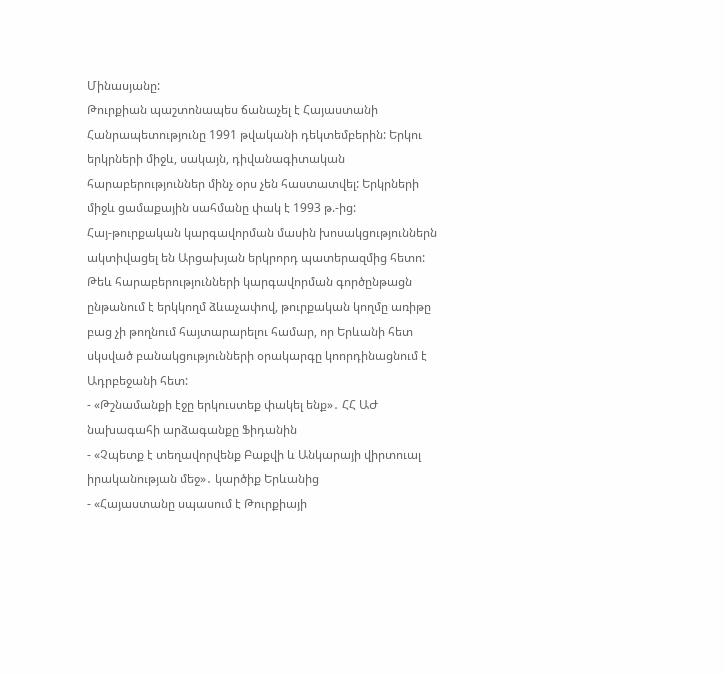Մինասյանը:
Թուրքիան պաշտոնապես ճանաչել է Հայաստանի Հանրապետությունը 1991 թվականի դեկտեմբերին: Երկու երկրների միջև, սակայն, դիվանագիտական հարաբերություններ մինչ օրս չեն հաստատվել: Երկրների միջև ցամաքային սահմանը փակ է 1993 թ.-ից:
Հայ-թուրքական կարգավորման մասին խոսակցություններն ակտիվացել են Արցախյան երկրորդ պատերազմից հետո: Թեև հարաբերությունների կարգավորման գործընթացն ընթանում է երկկողմ ձևաչափով, թուրքական կողմը առիթը բաց չի թողնում հայտարարելու համար, որ Երևանի հետ սկսված բանակցությունների օրակարգը կոորդինացնում է Ադրբեջանի հետ:
- «Թշնամանքի էջը երկուստեք փակել ենք»․ ՀՀ ԱԺ նախագահի արձագանքը Ֆիդանին
- «Չպետք է տեղավորվենք Բաքվի և Անկարայի վիրտուալ իրականության մեջ»․ կարծիք Երևանից
- «Հայաստանը սպասում է Թուրքիայի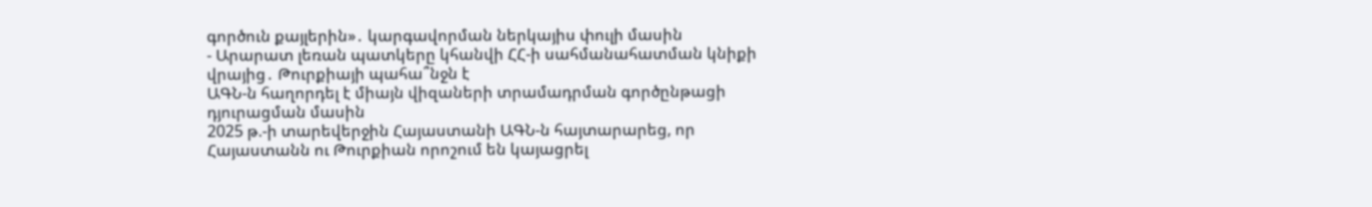գործուն քայլերին»․ կարգավորման ներկայիս փուլի մասին
- Արարատ լեռան պատկերը կհանվի ՀՀ-ի սահմանահատման կնիքի վրայից․ Թուրքիայի պահա՞նջն է
ԱԳՆ-ն հաղորդել է միայն վիզաների տրամադրման գործընթացի դյուրացման մասին
2025 թ.-ի տարեվերջին Հայաստանի ԱԳՆ-ն հայտարարեց, որ Հայաստանն ու Թուրքիան որոշում են կայացրել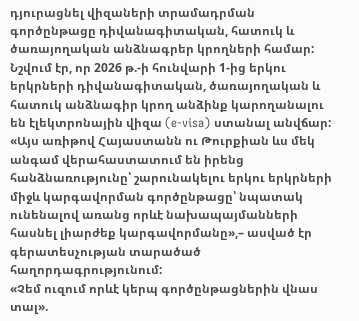դյուրացնել վիզաների տրամադրման գործընթացը դիվանագիտական, հատուկ և ծառայողական անձնագրեր կրողների համար: Նշվում էր, որ 2026 թ.-ի հունվարի 1-ից երկու երկրների դիվանագիտական, ծառայողական և հատուկ անձնագիր կրող անձինք կարողանալու են էլեկտրոնային վիզա (e-visa) ստանալ անվճար:
«Այս առիթով Հայաստանն ու Թուրքիան ևս մեկ անգամ վերահաստատում են իրենց հանձնառությունը՝ շարունակելու երկու երկրների միջև կարգավորման գործընթացը՝ նպատակ ունենալով առանց որևէ նախապայմանների հասնել լիարժեք կարգավորմանը»,– ասված էր գերատեսչության տարածած հաղորդագրությունում:
«Չեմ ուզում որևէ կերպ գործընթացներին վնաս տալ».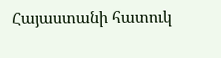Հայաստանի հատուկ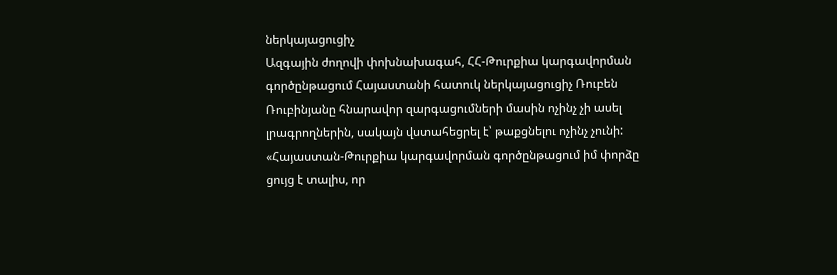ներկայացուցիչ
Ազգային ժողովի փոխնախագահ, ՀՀ-Թուրքիա կարգավորման գործընթացում Հայաստանի հատուկ ներկայացուցիչ Ռուբեն Ռուբինյանը հնարավոր զարգացումների մասին ոչինչ չի ասել լրագրողներին, սակայն վստահեցրել է՝ թաքցնելու ոչինչ չունի:
«Հայաստան-Թուրքիա կարգավորման գործընթացում իմ փորձը ցույց է տալիս, որ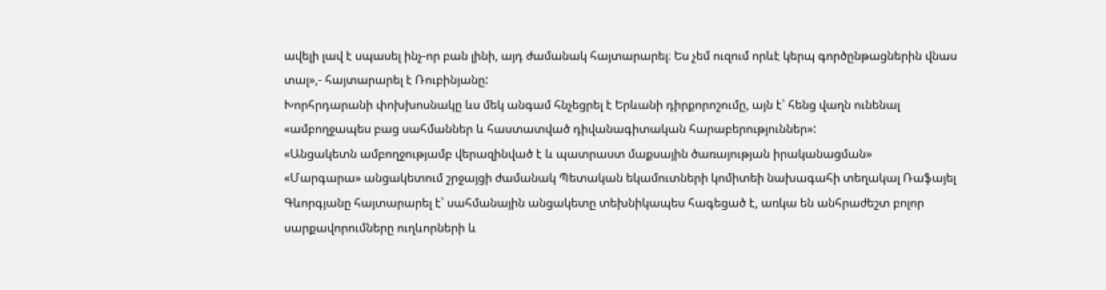ավելի լավ է սպասել ինչ-որ բան լինի, այդ ժամանակ հայտարարել։ Ես չեմ ուզում որևէ կերպ գործընթացներին վնաս տալ»,- հայտարարել է Ռուբինյանը:
Խորհրդարանի փոխխոսնակը ևս մեկ անգամ հնչեցրել է Երևանի դիրքորոշումը, այն է՝ հենց վաղն ունենալ «ամբողջապես բաց սահմաններ և հաստատված դիվանագիտական հարաբերություններ»:
«Անցակետն ամբողջությամբ վերազինված է և պատրաստ մաքսային ծառայության իրականացման»
«Մարգարա» անցակետում շրջայցի ժամանակ Պետական եկամուտների կոմիտեի նախագահի տեղակալ Ռաֆայել Գևորգյանը հայտարարել է՝ սահմանային անցակետը տեխնիկապես հագեցած է, առկա են անհրաժեշտ բոլոր սարքավորումները ուղևորների և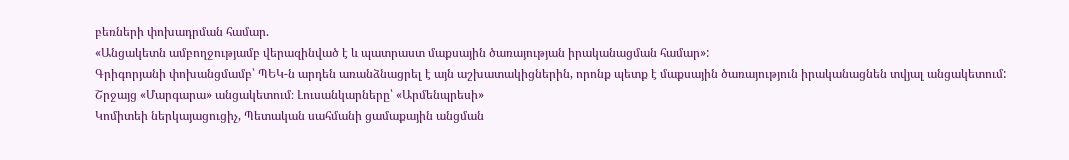բեռների փոխադրման համար.
«Անցակետն ամբողջությամբ վերազինված է և պատրաստ մաքսային ծառայության իրականացման համար»:
Գրիգորյանի փոխանցմամբ՝ ՊԵԿ-ն արդեն առանձնացրել է այն աշխատակիցներին, որոնք պետք է մաքսային ծառայություն իրականացնեն տվյալ անցակետում:
Շրջայց «Մարգարա» անցակետում։ Լուսանկարները՝ «Արմենպրեսի»
Կոմիտեի ներկայացուցիչ, Պետական սահմանի ցամաքային անցման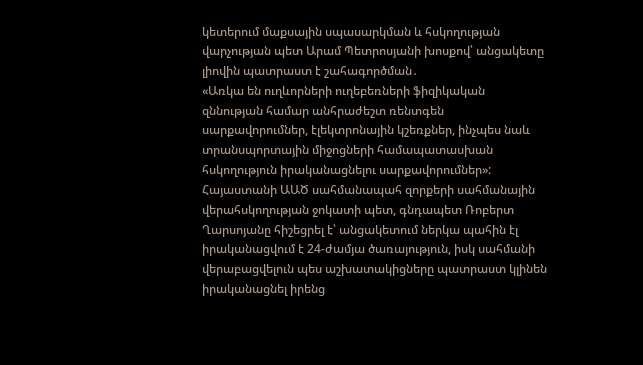կետերում մաքսային սպասարկման և հսկողության վարչության պետ Արամ Պետրոսյանի խոսքով՝ անցակետը լիովին պատրաստ է շահագործման․
«Առկա են ուղևորների ուղեբեռների ֆիզիկական զննության համար անհրաժեշտ ռենտգեն սարքավորումներ, էլեկտրոնային կշեռքներ, ինչպես նաև տրանսպորտային միջոցների համապատասխան հսկողություն իրականացնելու սարքավորումներ»:
Հայաստանի ԱԱԾ սահմանապահ զորքերի սահմանային վերահսկողության ջոկատի պետ, գնդապետ Ռոբերտ Ղարսոյանը հիշեցրել է՝ անցակետում ներկա պահին էլ իրականացվում է 24-ժամյա ծառայություն, իսկ սահմանի վերաբացվելուն պես աշխատակիցները պատրաստ կլինեն իրականացնել իրենց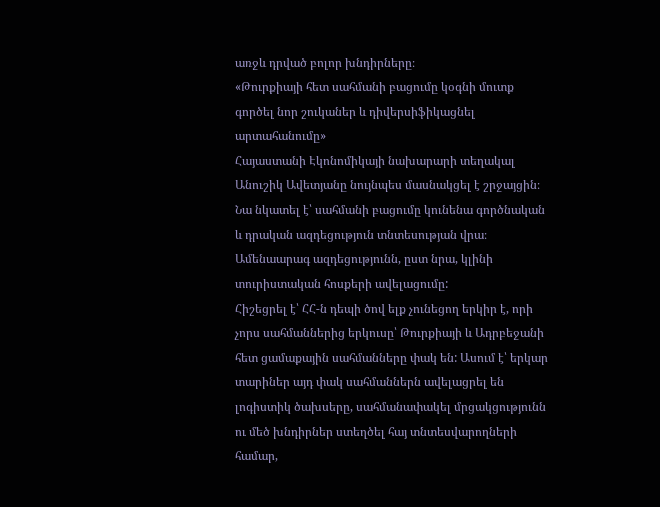առջև դրված բոլոր խնդիրները։
«Թուրքիայի հետ սահմանի բացումը կօգնի մուտք գործել նոր շուկաներ և դիվերսիֆիկացնել արտահանումը»
Հայաստանի Էկոնոմիկայի նախարարի տեղակալ Անուշիկ Ավետյանը նույնպես մասնակցել է շրջայցին։ Նա նկատել է՝ սահմանի բացումը կունենա գործնական և դրական ազդեցություն տնտեսության վրա։ Ամենաարագ ազդեցությունն, ըստ նրա, կլինի տուրիստական հոսքերի ավելացումը:
Հիշեցրել է՝ ՀՀ-ն դեպի ծով ելք չունեցող երկիր է, որի չորս սահմաններից երկուսը՝ Թուրքիայի և Ադրբեջանի հետ ցամաքային սահմանները փակ են: Ասում է՝ երկար տարիներ այդ փակ սահմաններն ավելացրել են լոգիստիկ ծախսերը, սահմանափակել մրցակցությունն ու մեծ խնդիրներ ստեղծել հայ տնտեսվարողների համար,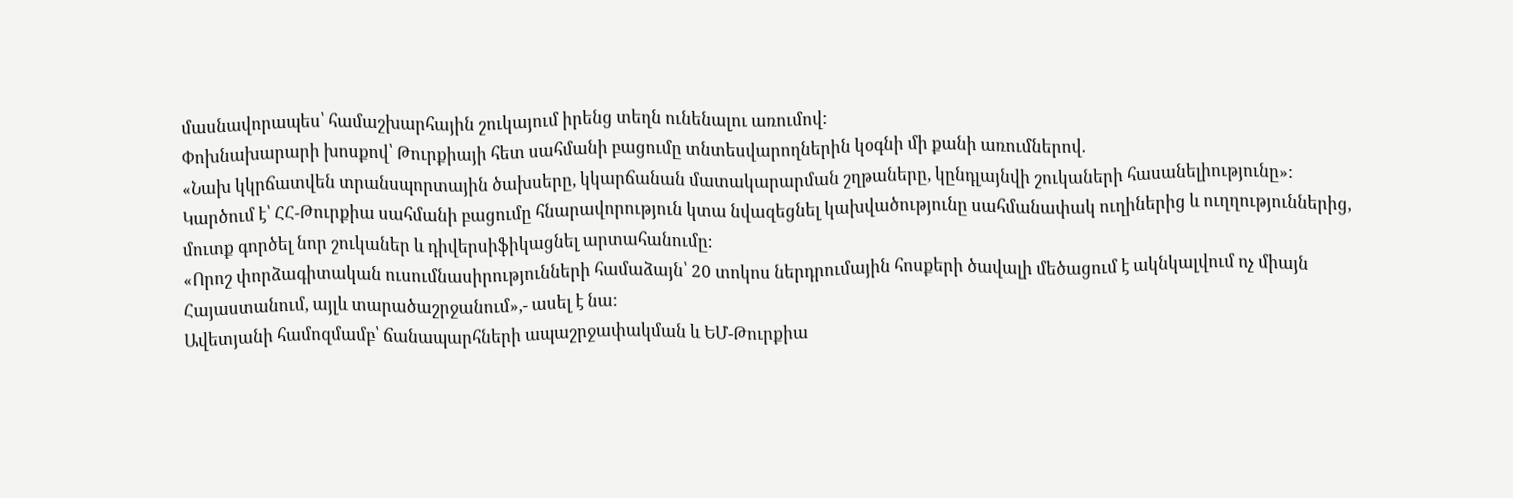մասնավորապես՝ համաշխարհային շուկայում իրենց տեղն ունենալու առումով:
Փոխնախարարի խոսքով՝ Թուրքիայի հետ սահմանի բացումը տնտեսվարողներին կօգնի մի քանի առումներով.
«Նախ կկրճատվեն տրանսպորտային ծախսերը, կկարճանան մատակարարման շղթաները, կընդլայնվի շուկաների հասանելիությունը»:
Կարծում է՝ ՀՀ-Թուրքիա սահմանի բացումը հնարավորություն կտա նվազեցնել կախվածությունը սահմանափակ ուղիներից և ուղղություններից, մուտք գործել նոր շուկաներ և դիվերսիֆիկացնել արտահանումը։
«Որոշ փորձագիտական ուսումնասիրությունների համաձայն՝ 20 տոկոս ներդրումային հոսքերի ծավալի մեծացում է ակնկալվում ոչ միայն Հայաստանում, այլև տարածաշրջանում»,- ասել է նա:
Ավետյանի համոզմամբ՝ ճանապարհների ապաշրջափակման և ԵՄ-Թուրքիա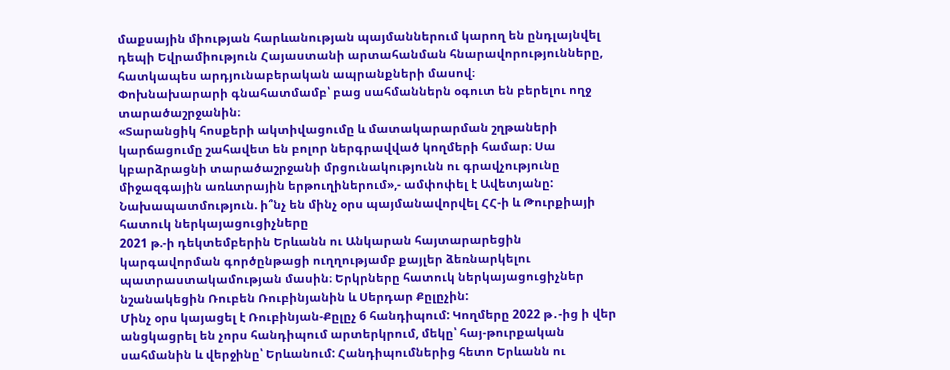մաքսային միության հարևանության պայմաններում կարող են ընդլայնվել դեպի Եվրամիություն Հայաստանի արտահանման հնարավորությունները, հատկապես արդյունաբերական ապրանքների մասով։
Փոխնախարարի գնահատմամբ՝ բաց սահմաններն օգուտ են բերելու ողջ տարածաշրջանին։
«Տարանցիկ հոսքերի ակտիվացումը և մատակարարման շղթաների կարճացումը շահավետ են բոլոր ներգրավված կողմերի համար։ Սա կբարձրացնի տարածաշրջանի մրցունակությունն ու գրավչությունը միջազգային առևտրային երթուղիներում»,- ամփոփել է Ավետյանը:
Նախապատմություն. ի՞նչ են մինչ օրս պայմանավորվել ՀՀ-ի և Թուրքիայի հատուկ ներկայացուցիչները
2021 թ.-ի դեկտեմբերին Երևանն ու Անկարան հայտարարեցին կարգավորման գործընթացի ուղղությամբ քայլեր ձեռնարկելու պատրաստակամության մասին։ Երկրները հատուկ ներկայացուցիչներ նշանակեցին Ռուբեն Ռուբինյանին և Սերդար Քըլըչին:
Մինչ օրս կայացել է Ռուբինյան-Քըլըչ 6 հանդիպում: Կողմերը 2022 թ․-ից ի վեր անցկացրել են չորս հանդիպում արտերկրում, մեկը՝ հայ-թուրքական սահմանին և վերջինը՝ Երևանում: Հանդիպումներից հետո Երևանն ու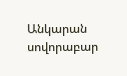Անկարան սովորաբար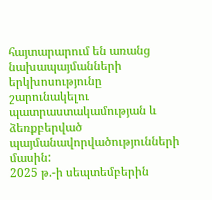հայտարարում են առանց նախապայմանների երկխոսությունը շարունակելու պատրաստակամության և ձեռքբերված պայմանավորվածությունների մասին:
2025 թ.-ի սեպտեմբերին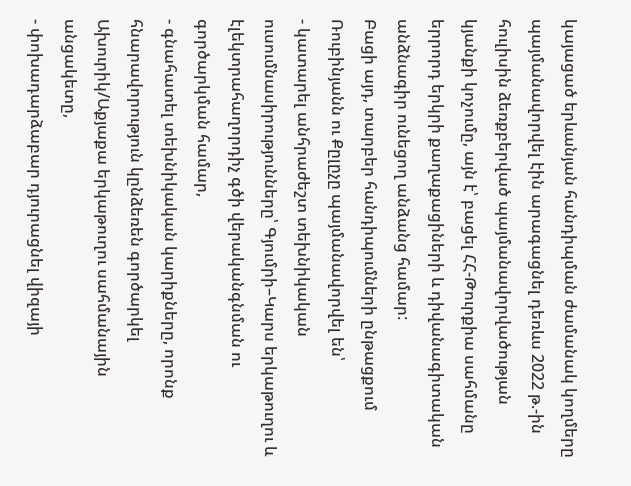կայացած երևանյան հանդիպման ժամանակ կողմերը պայմանավորվել էին արագացնել դեռևս 2022 թ.-ին հուլիսին ձեռքբերված պայմանավորվածության կյանքի կոչումը, այն է՝ բացել ՀՀ-Թուրքիա սահմանը երրորդ երկրի քաղաքացիների և դիվանագիտական անձնագիր ունեցող անձանց համար:
Բացի այդ, տարբեր հանդիպումների ընթացքում Ռուբինյանն ու Քըլըչը պայմանավորվել են՝
- կատարել անհրաժեշտ տեխնիկական ուսումնասիրությունները՝ Գյումրի–Կարս երկաթուղու և էլեկտրահաղորդիչ գծի վերականգնման ու գործարկման համար,
- գնահատել տեխնիկական կարիքները, որոնք հնարավորություն կընձեռեն գործարկել Ախուրիկ/Աքյաքա երկաթուղու սահմանային անցակետը,
- փոխադարձաբար դյուրացնել վիզայի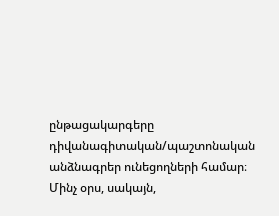ընթացակարգերը դիվանագիտական/պաշտոնական անձնագրեր ունեցողների համար։
Մինչ օրս, սակայն,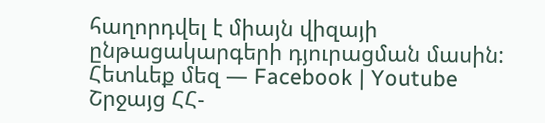հաղորդվել է միայն վիզայի ընթացակարգերի դյուրացման մասին:
Հետևեք մեզ — Facebook | Youtube
Շրջայց ՀՀ-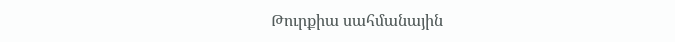Թուրքիա սահմանային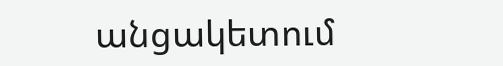անցակետում